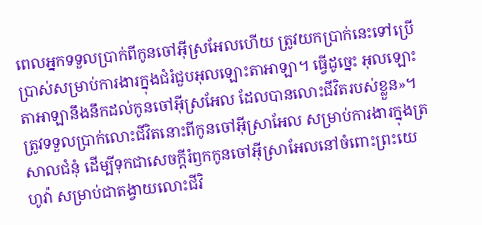ពេលអ្នកទទួលប្រាក់ពីកូនចៅអ៊ីស្រអែលហើយ ត្រូវយកប្រាក់នេះទៅប្រើប្រាស់សម្រាប់ការងារក្នុងជំរំជួបអុលឡោះតាអាឡា។ ធ្វើដូច្នេះ អុលឡោះតាអាឡានឹងនឹកដល់កូនចៅអ៊ីស្រអែល ដែលបានលោះជីវិតរបស់ខ្លួន»។
ត្រូវទទួលប្រាក់លោះជីវិតនោះពីកូនចៅអ៊ីស្រាអែល សម្រាប់ការងារក្នុងត្រសាលជំនុំ ដើម្បីទុកជាសេចក្ដីរំឭកកូនចៅអ៊ីស្រាអែលនៅចំពោះព្រះយេហូវ៉ា សម្រាប់ជាតង្វាយលោះជីវិ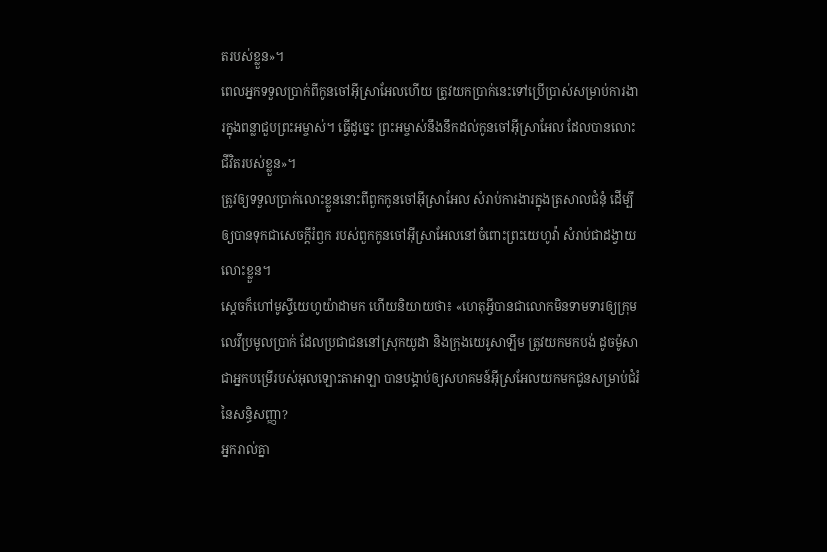តរបស់ខ្លួន»។
ពេលអ្នកទទួលប្រាក់ពីកូនចៅអ៊ីស្រាអែលហើយ ត្រូវយកប្រាក់នេះទៅប្រើប្រាស់សម្រាប់ការងារក្នុងពន្លាជួបព្រះអម្ចាស់។ ធ្វើដូច្នេះ ព្រះអម្ចាស់នឹងនឹកដល់កូនចៅអ៊ីស្រាអែល ដែលបានលោះជីវិតរបស់ខ្លួន»។
ត្រូវឲ្យទទួលប្រាក់លោះខ្លួននោះពីពួកកូនចៅអ៊ីស្រាអែល សំរាប់ការងារក្នុងត្រសាលជំនុំ ដើម្បីឲ្យបានទុកជាសេចក្ដីរំឭក របស់ពួកកូនចៅអ៊ីស្រាអែលនៅចំពោះព្រះយេហូវ៉ា សំរាប់ជាដង្វាយលោះខ្លួន។
ស្តេចក៏ហៅមូស្ទីយេហូយ៉ាដាមក ហើយនិយាយថា៖ «ហេតុអ្វីបានជាលោកមិនទាមទារឲ្យក្រុមលេវីប្រមូលប្រាក់ ដែលប្រជាជននៅស្រុកយូដា និងក្រុងយេរូសាឡឹម ត្រូវយកមកបង់ ដូចម៉ូសាជាអ្នកបម្រើរបស់អុលឡោះតាអាឡា បានបង្គាប់ឲ្យសហគមន៍អ៊ីស្រអែលយកមកជូនសម្រាប់ជំរំនៃសន្ធិសញ្ញា?
អ្នករាល់គ្នា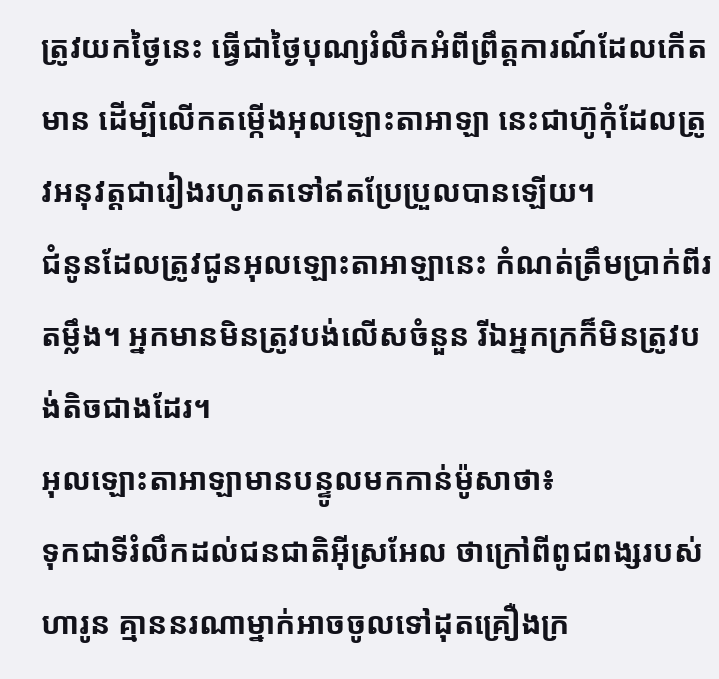ត្រូវយកថ្ងៃនេះ ធ្វើជាថ្ងៃបុណ្យរំលឹកអំពីព្រឹត្តការណ៍ដែលកើតមាន ដើម្បីលើកតម្កើងអុលឡោះតាអាឡា នេះជាហ៊ូកុំដែលត្រូវអនុវត្តជារៀងរហូតតទៅឥតប្រែប្រួលបានឡើយ។
ជំនូនដែលត្រូវជូនអុលឡោះតាអាឡានេះ កំណត់ត្រឹមប្រាក់ពីរតម្លឹង។ អ្នកមានមិនត្រូវបង់លើសចំនួន រីឯអ្នកក្រក៏មិនត្រូវបង់តិចជាងដែរ។
អុលឡោះតាអាឡាមានបន្ទូលមកកាន់ម៉ូសាថា៖
ទុកជាទីរំលឹកដល់ជនជាតិអ៊ីស្រអែល ថាក្រៅពីពូជពង្សរបស់ហារូន គ្មាននរណាម្នាក់អាចចូលទៅដុតគ្រឿងក្រ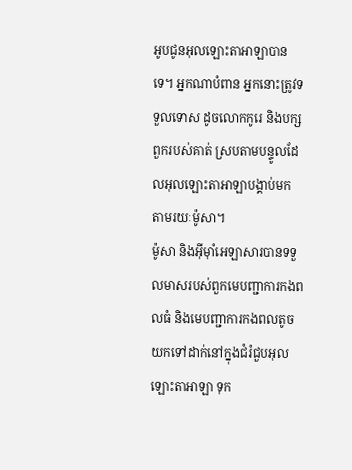អូបជូនអុលឡោះតាអាឡាបានទេ។ អ្នកណាបំពាន អ្នកនោះត្រូវទទួលទោស ដូចលោកកូរេ និងបក្សពួករបស់គាត់ ស្របតាមបន្ទូលដែលអុលឡោះតាអាឡាបង្គាប់មក តាមរយៈម៉ូសា។
ម៉ូសា និងអ៊ីមុាំអេឡាសារបានទទួលមាសរបស់ពួកមេបញ្ជាការកងពលធំ និងមេបញ្ជាការកងពលតូច យកទៅដាក់នៅក្នុងជំរំជួបអុលឡោះតាអាឡា ទុក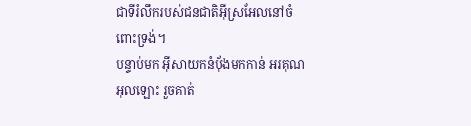ជាទីរំលឹករបស់ជនជាតិអ៊ីស្រអែលនៅចំពោះទ្រង់។
បន្ទាប់មក អ៊ីសាយកនំបុ័ងមកកាន់ អរគុណអុលឡោះ រួចគាត់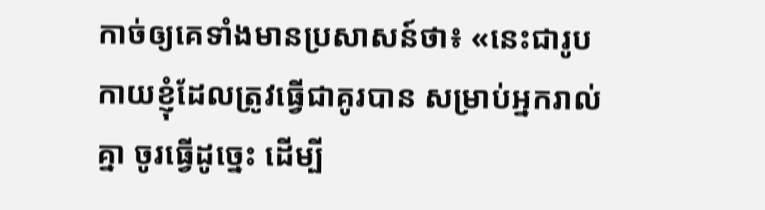កាច់ឲ្យគេទាំងមានប្រសាសន៍ថា៖ «នេះជារូបកាយខ្ញុំដែលត្រូវធ្វើជាគូរបាន សម្រាប់អ្នករាល់គ្នា ចូរធ្វើដូច្នេះ ដើម្បី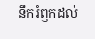នឹករំឭកដល់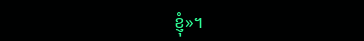ខ្ញុំ»។